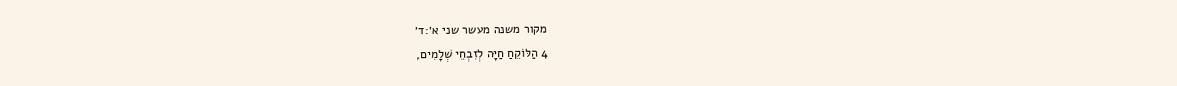מקור משנה מעשר שני א׳:ד׳
4 הַלּוֹקֵחַ חַיָּה לְזִבְחֵי שְׁלָמִים,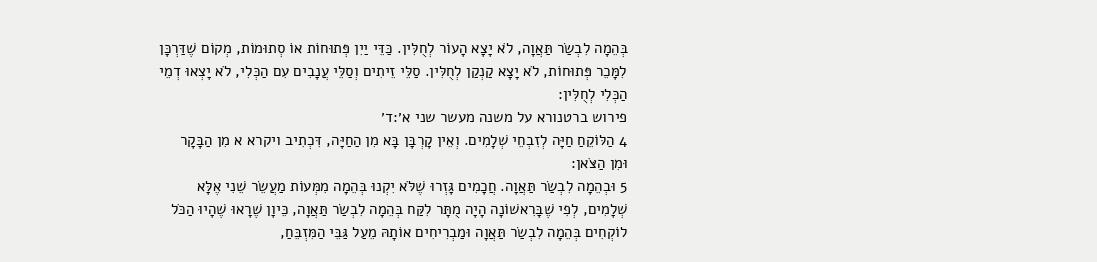בְּהֵמָה לִבְשַׂר תַּאֲוָה, לֹא יָצָא הָעוֹר לְחֻלִּין. כַּדֵּי יַיִן פְּתוּחוֹת אוֹ סְתוּמוֹת, מְקוֹם שֶׁדַּרְכָּן לִמָּכֵר פְּתוּחוֹת, לֹא יָצָא קַנְקַן לְחֻלִּין. סַלֵּי זֵיתִים וְסַלֵּי עֲנָבִים עִם הַכְּלִי, לֹא יָצְאוּ דְמֵי הַכְּלִי לְחֻלִּין:
פירוש ברטנורא על משנה מעשר שני א׳:ד׳
4 הַלּוֹקֵחַ חַיָּה לְזִבְחֵי שְׁלָמִים. וְאֵין קָרְבָּן בָּא מִן הַחַיָּה, דִּכְתִיב ויקרא א מִן הַבָּקָר וּמִן הַצֹּאן:
5 וּבְהֵמָה לִבְשַׂר תַּאֲוָה. חֲכָמִים גָּזְרוּ שֶׁלֹּא יִקְנוּ בְּהֵמָה מִמְּעוֹת מַעֲשֵׂר שֵׁנִי אֶלָּא שְׁלָמִים, לְפִי שֶׁבָּרִאשׁוֹנָה הָיָה מֻתָּר לִקַּח בְּהֵמָה לִבְשַׂר תַּאֲוָה, כֵּיוָן שֶׁרָאוּ שֶׁהָיוּ הַכֹּל לוֹקְחִים בְּהֵמָה לִבְשַׂר תַּאֲוָה וּמַבְרִיחִים אוֹתָהּ מֵעַל גַּבֵּי הַמִּזְבֵּחַ,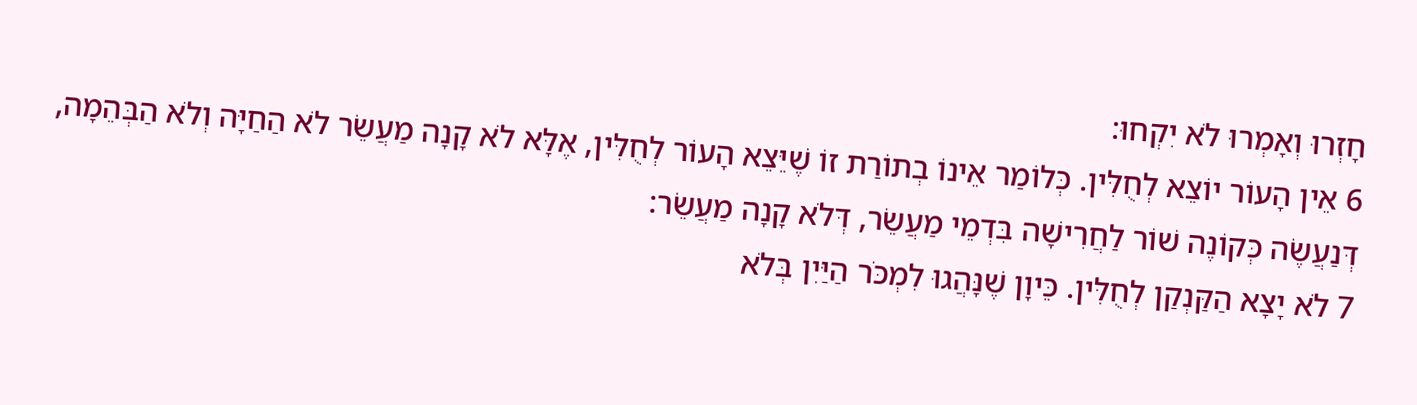חָזְרוּ וְאָמְרוּ לֹא יִקְחוּ:
6 אֵין הָעוֹר יוֹצֵא לְחֻלִּין. כְּלוֹמַר אֵינוֹ בְתוֹרַת זוֹ שֶׁיֵּצֵא הָעוֹר לְחֻלִּין, אֶלָּא לֹא קָנָה מַעֲשֵׂר לֹא הַחַיָּה וְלֹא הַבְּהֵמָה, דְּנַעֲשֶׂה כְּקוֹנֶה שׁוֹר לַחֲרִישָׁה בִּדְמֵי מַעֲשֵׂר, דְּלֹא קָנָה מַעֲשֵׂר:
7 לֹא יָצָא הַקַּנְקַן לְחֻלִּין. כֵּיוָן שֶׁנָּהֲגוּ לִמְכֹּר הַיַּיִן בְּלֹא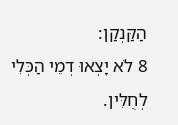הַקַּנְקַן:
8 לֹא יָצְאוּ דְמֵי הַכְּלִי לְחֻלִּין.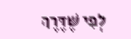לְפִי שֶׁדֶּרֶךְ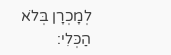לְמָכְרָן בְּלֹא הַכְּלִי: